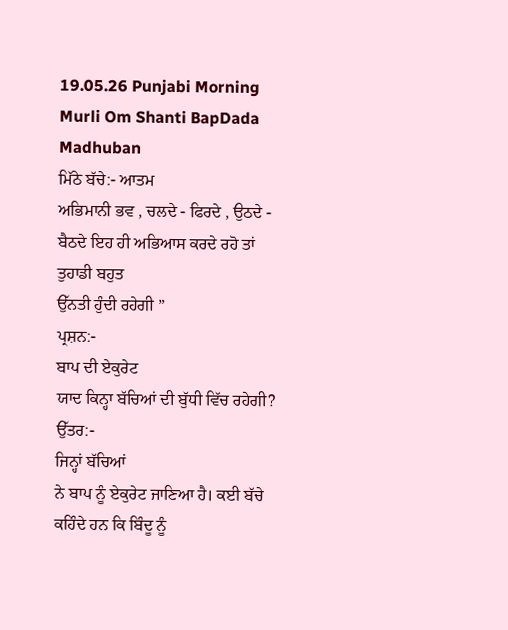19.05.26 Punjabi Morning Murli Om Shanti BapDada Madhuban
ਮਿੱਠੇ ਬੱਚੇ:- ਆਤਮ
ਅਭਿਮਾਨੀ ਭਵ , ਚਲਦੇ - ਫਿਰਦੇ , ਉਠਦੇ - ਬੈਠਦੇ ਇਹ ਹੀ ਅਭਿਆਸ ਕਰਦੇ ਰਹੋ ਤਾਂ ਤੁਹਾਡੀ ਬਹੁਤ
ਉੱਨਤੀ ਹੁੰਦੀ ਰਹੇਗੀ ”
ਪ੍ਰਸ਼ਨ:-
ਬਾਪ ਦੀ ਏਕੁਰੇਟ
ਯਾਦ ਕਿਨ੍ਹਾ ਬੱਚਿਆਂ ਦੀ ਬੁੱਧੀ ਵਿੱਚ ਰਹੇਗੀ?
ਉੱਤਰ:-
ਜਿਨ੍ਹਾਂ ਬੱਚਿਆਂ
ਨੇ ਬਾਪ ਨੂੰ ਏਕੁਰੇਟ ਜਾਣਿਆ ਹੈ। ਕਈ ਬੱਚੇ ਕਹਿੰਦੇ ਹਨ ਕਿ ਬਿੰਦੂ ਨੂੰ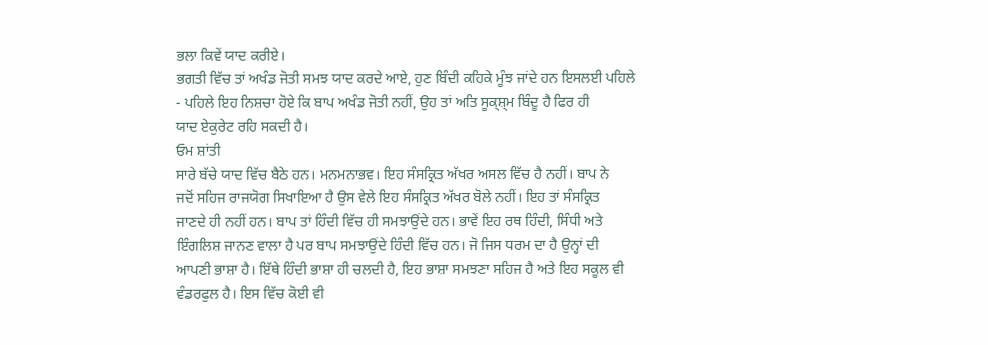ਭਲਾ ਕਿਵੇਂ ਯਾਦ ਕਰੀਏ।
ਭਗਤੀ ਵਿੱਚ ਤਾਂ ਅਖੰਡ ਜੋਤੀ ਸਮਝ ਯਾਦ ਕਰਦੇ ਆਏ, ਹੁਣ ਬਿੰਦੀ ਕਹਿਕੇ ਮੂੰਝ ਜਾਂਦੇ ਹਨ ਇਸਲਈ ਪਹਿਲੇ
- ਪਹਿਲੇ ਇਹ ਨਿਸ਼ਚਾ ਹੋਏ ਕਿ ਬਾਪ ਅਖੰਡ ਜੋਤੀ ਨਹੀਂ, ਉਹ ਤਾਂ ਅਤਿ ਸੂਕ੍ਸ਼੍ਮ ਬਿੰਦੂ ਹੈ ਫਿਰ ਹੀ
ਯਾਦ ਏਕੁਰੇਟ ਰਹਿ ਸਕਦੀ ਹੈ।
ਓਮ ਸ਼ਾਂਤੀ
ਸਾਰੇ ਬੱਚੇ ਯਾਦ ਵਿੱਚ ਬੈਠੇ ਹਨ। ਮਨਮਨਾਭਵ। ਇਹ ਸੰਸਕ੍ਰਿਤ ਅੱਖਰ ਅਸਲ ਵਿੱਚ ਹੈ ਨਹੀਂ। ਬਾਪ ਨੇ
ਜਦੋਂ ਸਹਿਜ ਰਾਜਯੋਗ ਸਿਖਾਇਆ ਹੈ ਉਸ ਵੇਲੇ ਇਹ ਸੰਸਕ੍ਰਿਤ ਅੱਖਰ ਬੋਲੇ ਨਹੀਂ। ਇਹ ਤਾਂ ਸੰਸਕ੍ਰਿਤ
ਜਾਣਦੇ ਹੀ ਨਹੀਂ ਹਨ। ਬਾਪ ਤਾਂ ਹਿੰਦੀ ਵਿੱਚ ਹੀ ਸਮਝਾਉਂਦੇ ਹਨ। ਭਾਵੇਂ ਇਹ ਰਥ ਹਿੰਦੀ, ਸਿੰਧੀ ਅਤੇ
ਇੰਗਲਿਸ਼ ਜਾਨਣ ਵਾਲਾ ਹੈ ਪਰ ਬਾਪ ਸਮਝਾਉਂਦੇ ਹਿੰਦੀ ਵਿੱਚ ਹਨ। ਜੋ ਜਿਸ ਧਰਮ ਦਾ ਹੈ ਉਨ੍ਹਾਂ ਦੀ
ਆਪਣੀ ਭਾਸ਼ਾ ਹੈ। ਇੱਥੇ ਹਿੰਦੀ ਭਾਸ਼ਾ ਹੀ ਚਲਦੀ ਹੈ, ਇਹ ਭਾਸ਼ਾ ਸਮਝਣਾ ਸਹਿਜ ਹੈ ਅਤੇ ਇਹ ਸਕੂਲ ਵੀ
ਵੰਡਰਫੁਲ ਹੈ। ਇਸ ਵਿੱਚ ਕੋਈ ਵੀ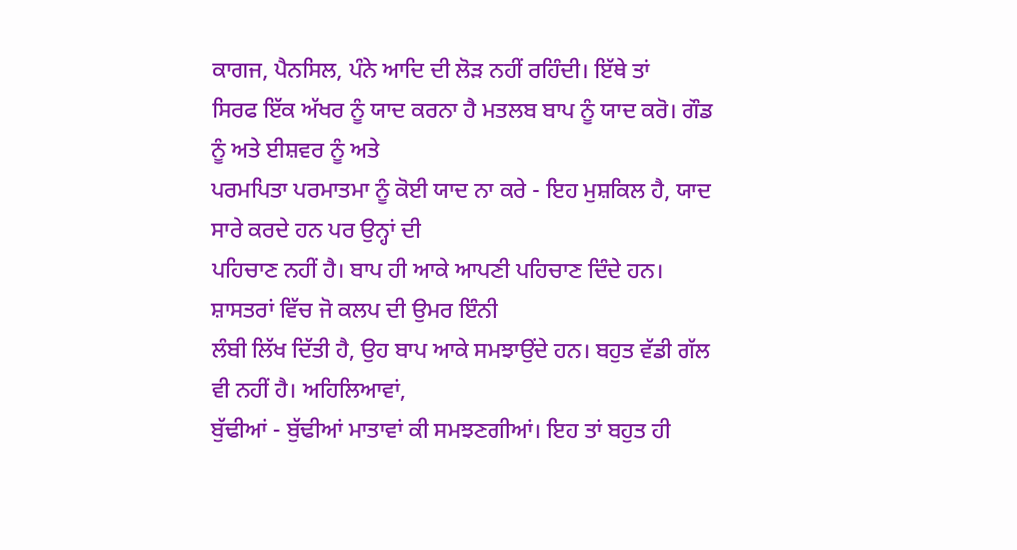ਕਾਗਜ, ਪੈਨਸਿਲ, ਪੰਨੇ ਆਦਿ ਦੀ ਲੋੜ ਨਹੀਂ ਰਹਿੰਦੀ। ਇੱਥੇ ਤਾਂ
ਸਿਰਫ ਇੱਕ ਅੱਖਰ ਨੂੰ ਯਾਦ ਕਰਨਾ ਹੈ ਮਤਲਬ ਬਾਪ ਨੂੰ ਯਾਦ ਕਰੋ। ਗੌਡ ਨੂੰ ਅਤੇ ਈਸ਼ਵਰ ਨੂੰ ਅਤੇ
ਪਰਮਪਿਤਾ ਪਰਮਾਤਮਾ ਨੂੰ ਕੋਈ ਯਾਦ ਨਾ ਕਰੇ - ਇਹ ਮੁਸ਼ਕਿਲ ਹੈ, ਯਾਦ ਸਾਰੇ ਕਰਦੇ ਹਨ ਪਰ ਉਨ੍ਹਾਂ ਦੀ
ਪਹਿਚਾਣ ਨਹੀਂ ਹੈ। ਬਾਪ ਹੀ ਆਕੇ ਆਪਣੀ ਪਹਿਚਾਣ ਦਿੰਦੇ ਹਨ। ਸ਼ਾਸਤਰਾਂ ਵਿੱਚ ਜੋ ਕਲਪ ਦੀ ਉਮਰ ਇੰਨੀ
ਲੰਬੀ ਲਿੱਖ ਦਿੱਤੀ ਹੈ, ਉਹ ਬਾਪ ਆਕੇ ਸਮਝਾਉਂਦੇ ਹਨ। ਬਹੁਤ ਵੱਡੀ ਗੱਲ ਵੀ ਨਹੀਂ ਹੈ। ਅਹਿਲਿਆਵਾਂ,
ਬੁੱਢੀਆਂ - ਬੁੱਢੀਆਂ ਮਾਤਾਵਾਂ ਕੀ ਸਮਝਣਗੀਆਂ। ਇਹ ਤਾਂ ਬਹੁਤ ਹੀ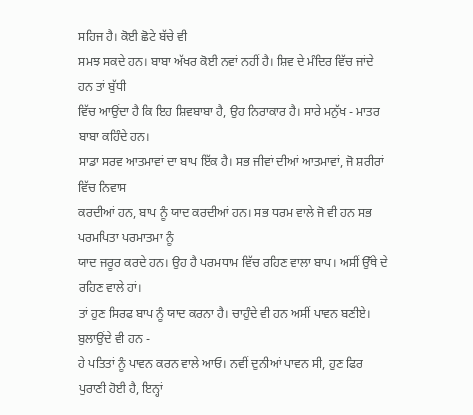ਸਹਿਜ ਹੈ। ਕੋਈ ਛੋਟੇ ਬੱਚੇ ਵੀ
ਸਮਝ ਸਕਦੇ ਹਨ। ਬਾਬਾ ਅੱਖਰ ਕੋਈ ਨਵਾਂ ਨਹੀਂ ਹੈ। ਸ਼ਿਵ ਦੇ ਮੰਦਿਰ ਵਿੱਚ ਜਾਂਦੇ ਹਨ ਤਾਂ ਬੁੱਧੀ
ਵਿੱਚ ਆਉਂਦਾ ਹੈ ਕਿ ਇਹ ਸ਼ਿਵਬਾਬਾ ਹੈ, ਉਹ ਨਿਰਾਕਾਰ ਹੈ। ਸਾਰੇ ਮਨੁੱਖ - ਮਾਤਰ ਬਾਬਾ ਕਹਿੰਦੇ ਹਨ।
ਸਾਡਾ ਸਰਵ ਆਤਮਾਵਾਂ ਦਾ ਬਾਪ ਇੱਕ ਹੈ। ਸਭ ਜੀਵਾਂ ਦੀਆਂ ਆਤਮਾਵਾਂ, ਜੋ ਸ਼ਰੀਰਾਂ ਵਿੱਚ ਨਿਵਾਸ
ਕਰਦੀਆਂ ਹਨ, ਬਾਪ ਨੂੰ ਯਾਦ ਕਰਦੀਆਂ ਹਨ। ਸਭ ਧਰਮ ਵਾਲੇ ਜੋ ਵੀ ਹਨ ਸਭ ਪਰਮਪਿਤਾ ਪਰਮਾਤਮਾ ਨੂੰ
ਯਾਦ ਜਰੂਰ ਕਰਦੇ ਹਨ। ਉਹ ਹੈ ਪਰਮਧਾਮ ਵਿੱਚ ਰਹਿਣ ਵਾਲਾ ਬਾਪ। ਅਸੀਂ ਉੱਥੇ ਦੇ ਰਹਿਣ ਵਾਲੇ ਹਾਂ।
ਤਾਂ ਹੁਣ ਸਿਰਫ ਬਾਪ ਨੂੰ ਯਾਦ ਕਰਨਾ ਹੈ। ਚਾਹੁੰਦੇ ਵੀ ਹਨ ਅਸੀਂ ਪਾਵਨ ਬਣੀਏ। ਬੁਲਾਉਂਦੇ ਵੀ ਹਨ -
ਹੇ ਪਤਿਤਾਂ ਨੂੰ ਪਾਵਨ ਕਰਨ ਵਾਲੇ ਆਓ। ਨਵੀਂ ਦੁਨੀਆਂ ਪਾਵਨ ਸੀ, ਹੁਣ ਫਿਰ ਪੁਰਾਣੀ ਹੋਈ ਹੈ, ਇਨ੍ਹਾਂ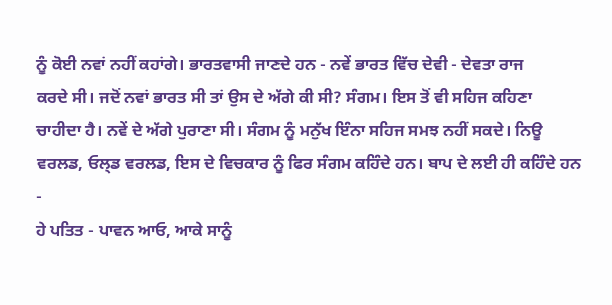ਨੂੰ ਕੋਈ ਨਵਾਂ ਨਹੀਂ ਕਹਾਂਗੇ। ਭਾਰਤਵਾਸੀ ਜਾਣਦੇ ਹਨ - ਨਵੇਂ ਭਾਰਤ ਵਿੱਚ ਦੇਵੀ - ਦੇਵਤਾ ਰਾਜ
ਕਰਦੇ ਸੀ। ਜਦੋਂ ਨਵਾਂ ਭਾਰਤ ਸੀ ਤਾਂ ਉਸ ਦੇ ਅੱਗੇ ਕੀ ਸੀ? ਸੰਗਮ। ਇਸ ਤੋਂ ਵੀ ਸਹਿਜ ਕਹਿਣਾ
ਚਾਹੀਦਾ ਹੈ। ਨਵੇਂ ਦੇ ਅੱਗੇ ਪੁਰਾਣਾ ਸੀ। ਸੰਗਮ ਨੂੰ ਮਨੁੱਖ ਇੰਨਾ ਸਹਿਜ ਸਮਝ ਨਹੀਂ ਸਕਦੇ। ਨਿਊ
ਵਰਲਡ, ਓਲ੍ਡ ਵਰਲਡ, ਇਸ ਦੇ ਵਿਚਕਾਰ ਨੂੰ ਫਿਰ ਸੰਗਮ ਕਹਿੰਦੇ ਹਨ। ਬਾਪ ਦੇ ਲਈ ਹੀ ਕਹਿੰਦੇ ਹਨ -
ਹੇ ਪਤਿਤ - ਪਾਵਨ ਆਓ, ਆਕੇ ਸਾਨੂੰ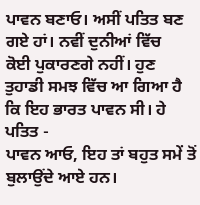ਪਾਵਨ ਬਣਾਓ। ਅਸੀਂ ਪਤਿਤ ਬਣ ਗਏ ਹਾਂ। ਨਵੀਂ ਦੁਨੀਆਂ ਵਿੱਚ
ਕੋਈ ਪੁਕਾਰਣਗੇ ਨਹੀਂ। ਹੁਣ ਤੁਹਾਡੀ ਸਮਝ ਵਿੱਚ ਆ ਗਿਆ ਹੈ ਕਿ ਇਹ ਭਾਰਤ ਪਾਵਨ ਸੀ। ਹੇ ਪਤਿਤ -
ਪਾਵਨ ਆਓ, ਇਹ ਤਾਂ ਬਹੁਤ ਸਮੇਂ ਤੋਂ ਬੁਲਾਉਂਦੇ ਆਏ ਹਨ।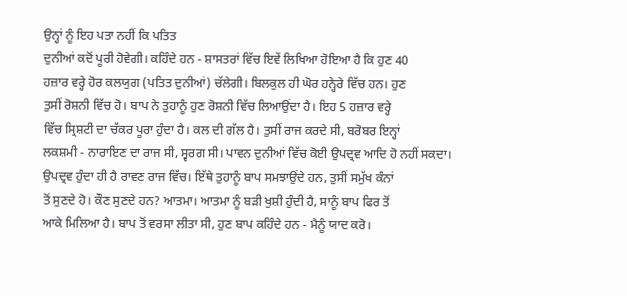ਉਨ੍ਹਾਂ ਨੂੰ ਇਹ ਪਤਾ ਨਹੀਂ ਕਿ ਪਤਿਤ
ਦੁਨੀਆਂ ਕਦੋਂ ਪੂਰੀ ਹੋਵੇਗੀ। ਕਹਿੰਦੇ ਹਨ - ਸ਼ਾਸਤਰਾਂ ਵਿੱਚ ਇਵੇਂ ਲਿਖਿਆ ਹੋਇਆ ਹੈ ਕਿ ਹੁਣ 40
ਹਜ਼ਾਰ ਵਰ੍ਹੇ ਹੋਰ ਕਲਯੁਗ (ਪਤਿਤ ਦੁਨੀਆਂ) ਚੱਲੇਗੀ। ਬਿਲਕੁਲ ਹੀ ਘੋਰ ਹਨ੍ਹੇਰੇ ਵਿੱਚ ਹਨ। ਹੁਣ
ਤੁਸੀਂ ਰੋਸ਼ਨੀ ਵਿੱਚ ਹੋ। ਬਾਪ ਨੇ ਤੁਹਾਨੂੰ ਹੁਣ ਰੋਸ਼ਨੀ ਵਿੱਚ ਲਿਆਉਂਦਾ ਹੈ। ਇਹ 5 ਹਜ਼ਾਰ ਵਰ੍ਹੇ
ਵਿੱਚ ਸ੍ਰਿਸ਼ਟੀ ਦਾ ਚੱਕਰ ਪੂਰਾ ਹੁੰਦਾ ਹੈ। ਕਲ ਦੀ ਗੱਲ ਹੈ। ਤੁਸੀਂ ਰਾਜ ਕਰਦੇ ਸੀ, ਬਰੋਬਰ ਇਨ੍ਹਾਂ
ਲਕਸ਼ਮੀ - ਨਾਰਾਇਣ ਦਾ ਰਾਜ ਸੀ, ਸ੍ਵਰਗ ਸੀ। ਪਾਵਨ ਦੁਨੀਆਂ ਵਿੱਚ ਕੋਈ ਉਪਦ੍ਰਵ ਆਦਿ ਹੋ ਨਹੀਂ ਸਕਦਾ।
ਉਪਦ੍ਰਵ ਹੁੰਦਾ ਹੀ ਹੈ ਰਾਵਣ ਰਾਜ ਵਿੱਚ। ਇੱਥੇ ਤੁਹਾਨੂੰ ਬਾਪ ਸਮਝਾਉਂਦੇ ਹਨ, ਤੁਸੀਂ ਸਮੁੱਖ ਕੰਨਾਂ
ਤੋਂ ਸੁਣਦੇ ਹੋ। ਕੌਣ ਸੁਣਦੇ ਹਨ? ਆਤਮਾ। ਆਤਮਾ ਨੂੰ ਬੜੀ ਖੁਸ਼ੀ ਹੁੰਦੀ ਹੈ, ਸਾਨੂੰ ਬਾਪ ਫਿਰ ਤੋਂ
ਆਕੇ ਮਿਲਿਆ ਹੈ। ਬਾਪ ਤੋਂ ਵਰਸਾ ਲੀਤਾ ਸੀ, ਹੁਣ ਬਾਪ ਕਹਿੰਦੇ ਹਨ - ਮੈਨੂੰ ਯਾਦ ਕਰੋ।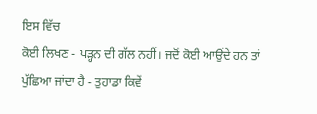ਇਸ ਵਿੱਚ
ਕੋਈ ਲਿਖਣ - ਪੜ੍ਹਨ ਦੀ ਗੱਲ ਨਹੀਂ। ਜਦੋਂ ਕੋਈ ਆਉਂਦੇ ਹਨ ਤਾਂ ਪੁੱਛਿਆ ਜਾਂਦਾ ਹੈ - ਤੁਹਾਡਾ ਕਿਵੇਂ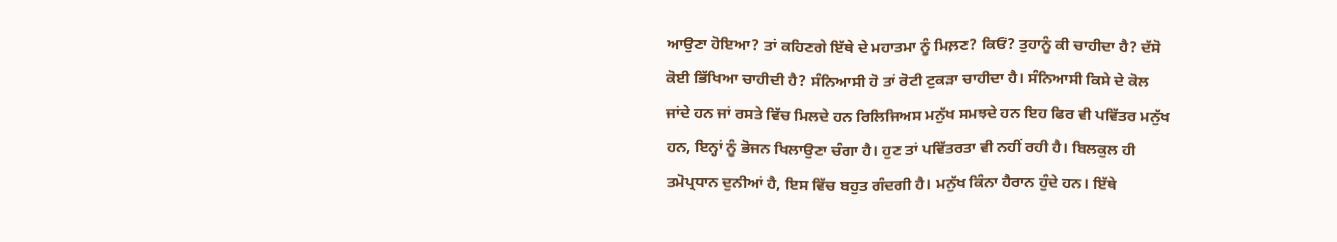ਆਉਣਾ ਹੋਇਆ? ਤਾਂ ਕਹਿਣਗੇ ਇੱਥੇ ਦੇ ਮਹਾਤਮਾ ਨੂੰ ਮਿਲ਼ਣ? ਕਿਓਂ? ਤੁਹਾਨੂੰ ਕੀ ਚਾਹੀਦਾ ਹੈ? ਦੱਸੋ
ਕੋਈ ਭਿੱਖਿਆ ਚਾਹੀਦੀ ਹੈ? ਸੰਨਿਆਸੀ ਹੋ ਤਾਂ ਰੋਟੀ ਟੁਕੜਾ ਚਾਹੀਦਾ ਹੈ। ਸੰਨਿਆਸੀ ਕਿਸੇ ਦੇ ਕੋਲ
ਜਾਂਦੇ ਹਨ ਜਾਂ ਰਸਤੇ ਵਿੱਚ ਮਿਲਦੇ ਹਨ ਰਿਲਿਜਿਅਸ ਮਨੁੱਖ ਸਮਝਦੇ ਹਨ ਇਹ ਫਿਰ ਵੀ ਪਵਿੱਤਰ ਮਨੁੱਖ
ਹਨ, ਇਨ੍ਹਾਂ ਨੂੰ ਭੋਜਨ ਖਿਲਾਉਣਾ ਚੰਗਾ ਹੈ। ਹੁਣ ਤਾਂ ਪਵਿੱਤਰਤਾ ਵੀ ਨਹੀਂ ਰਹੀ ਹੈ। ਬਿਲਕੁਲ ਹੀ
ਤਮੋਪ੍ਰਧਾਨ ਦੁਨੀਆਂ ਹੈ, ਇਸ ਵਿੱਚ ਬਹੁਤ ਗੰਦਗੀ ਹੈ। ਮਨੁੱਖ ਕਿੰਨਾ ਹੈਰਾਨ ਹੁੰਦੇ ਹਨ। ਇੱਥੇ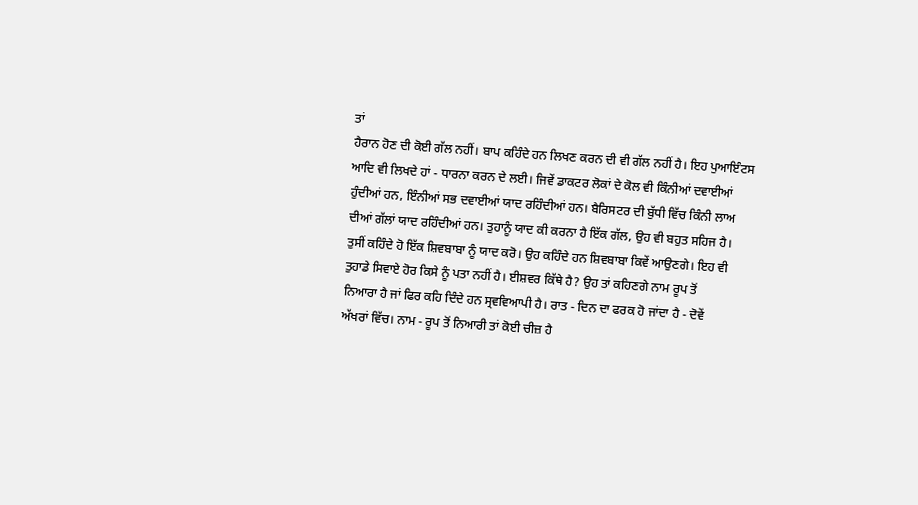ਤਾਂ
ਹੈਰਾਨ ਹੋਣ ਦੀ ਕੋਈ ਗੱਲ ਨਹੀਂ। ਬਾਪ ਕਹਿੰਦੇ ਹਨ ਲਿਖਣ ਕਰਨ ਦੀ ਵੀ ਗੱਲ ਨਹੀਂ ਹੈ। ਇਹ ਪੁਆਇੰਟਸ
ਆਦਿ ਵੀ ਲਿਖਦੇ ਹਾਂ - ਧਾਰਨਾ ਕਰਨ ਦੇ ਲਈ। ਜਿਵੇਂ ਡਾਕਟਰ ਲੋਕਾਂ ਦੇ ਕੋਲ ਵੀ ਕਿੰਨੀਆਂ ਦਵਾਈਆਂ
ਹੁੰਦੀਆਂ ਹਨ, ਇੰਨੀਆਂ ਸਭ ਦਵਾਈਆਂ ਯਾਦ ਰਹਿੰਦੀਆਂ ਹਨ। ਬੈਰਿਸਟਰ ਦੀ ਬੁੱਧੀ ਵਿੱਚ ਕਿੰਨੀ ਲਾਅ
ਦੀਆਂ ਗੱਲਾਂ ਯਾਦ ਰਹਿੰਦੀਆਂ ਹਨ। ਤੁਹਾਨੂੰ ਯਾਦ ਕੀ ਕਰਨਾ ਹੈ ਇੱਕ ਗੱਲ, ਉਹ ਵੀ ਬਹੁਤ ਸਹਿਜ ਹੈ।
ਤੁਸੀਂ ਕਹਿੰਦੇ ਹੋ ਇੱਕ ਸ਼ਿਵਬਾਬਾ ਨੂੰ ਯਾਦ ਕਰੋ। ਉਹ ਕਹਿੰਦੇ ਹਨ ਸ਼ਿਵਬਾਬਾ ਕਿਵੇਂ ਆਉਣਗੇ। ਇਹ ਵੀ
ਤੁਹਾਡੇ ਸਿਵਾਏ ਹੋਰ ਕਿਸੇ ਨੂੰ ਪਤਾ ਨਹੀਂ ਹੈ। ਈਸ਼ਵਰ ਕਿੱਥੇ ਹੈ? ਉਹ ਤਾਂ ਕਹਿਣਗੇ ਨਾਮ ਰੂਪ ਤੋਂ
ਨਿਆਰਾ ਹੈ ਜਾਂ ਫਿਰ ਕਹਿ ਦਿੰਦੇ ਹਨ ਸ੍ਰਵਵਿਆਪੀ ਹੈ। ਰਾਤ - ਦਿਨ ਦਾ ਫਰਕ ਹੋ ਜਾਂਦਾ ਹੈ - ਦੋਵੇਂ
ਅੱਖਰਾਂ ਵਿੱਚ। ਨਾਮ - ਰੂਪ ਤੋਂ ਨਿਆਰੀ ਤਾਂ ਕੋਈ ਚੀਜ਼ ਹੈ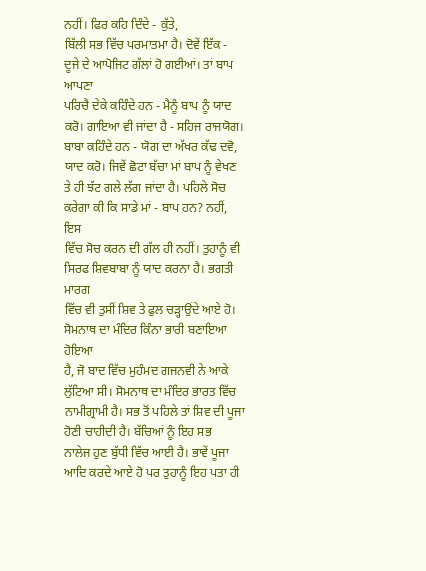ਨਹੀਂ। ਫਿਰ ਕਹਿ ਦਿੰਦੇ - ਕੁੱਤੇ,
ਬਿੱਲੀ ਸਭ ਵਿੱਚ ਪਰਮਾਤਮਾ ਹੈ। ਦੋਵੇਂ ਇੱਕ - ਦੂਜੇ ਦੇ ਆਪੋਜਿਟ ਗੱਲਾਂ ਹੋ ਗਈਆਂ। ਤਾਂ ਬਾਪ ਆਪਣਾ
ਪਰਿਚੈ ਦੇਕੇ ਕਹਿੰਦੇ ਹਨ - ਮੈਨੂੰ ਬਾਪ ਨੂੰ ਯਾਦ ਕਰੋ। ਗਾਇਆ ਵੀ ਜਾਂਦਾ ਹੈ - ਸਹਿਜ ਰਾਜਯੋਗ।
ਬਾਬਾ ਕਹਿੰਦੇ ਹਨ - ਯੋਗ ਦਾ ਅੱਖਰ ਕੱਢ ਦਵੋ, ਯਾਦ ਕਰੋ। ਜਿਵੇਂ ਛੋਟਾ ਬੱਚਾ ਮਾਂ ਬਾਪ ਨੂੰ ਵੇਖਣ
ਤੇ ਹੀ ਝੱਟ ਗਲੇ ਲੱਗ ਜਾਂਦਾ ਹੈ। ਪਹਿਲੇ ਸੋਚ ਕਰੇਗਾ ਕੀ ਕਿ ਸਾਡੇ ਮਾਂ - ਬਾਪ ਹਨ? ਨਹੀਂ, ਇਸ
ਵਿੱਚ ਸੋਚ ਕਰਨ ਦੀ ਗੱਲ ਹੀ ਨਹੀਂ। ਤੁਹਾਨੂੰ ਵੀ ਸਿਰਫ ਸ਼ਿਵਬਾਬਾ ਨੂੰ ਯਾਦ ਕਰਨਾ ਹੈ। ਭਗਤੀ ਮਾਰਗ
ਵਿੱਚ ਵੀ ਤੁਸੀਂ ਸ਼ਿਵ ਤੇ ਫੁਲ ਚੜ੍ਹਾਉਂਦੇ ਆਏ ਹੋ। ਸੋਮਨਾਥ ਦਾ ਮੰਦਿਰ ਕਿੰਨਾ ਭਾਰੀ ਬਣਾਇਆ ਹੋਇਆ
ਹੈ, ਜੋ ਬਾਦ ਵਿੱਚ ਮੁਹੰਮਦ ਗਜਨਵੀ ਨੇ ਆਕੇ ਲੁੱਟਿਆ ਸੀ। ਸੋਮਨਾਥ ਦਾ ਮੰਦਿਰ ਭਾਰਤ ਵਿੱਚ
ਨਾਮੀਗ੍ਰਾਮੀ ਹੈ। ਸਭ ਤੋਂ ਪਹਿਲੇ ਤਾਂ ਸ਼ਿਵ ਦੀ ਪੂਜਾ ਹੋਣੀ ਚਾਹੀਦੀ ਹੈ। ਬੱਚਿਆਂ ਨੂੰ ਇਹ ਸਭ
ਨਾਲੇਜ ਹੁਣ ਬੁੱਧੀ ਵਿੱਚ ਆਈ ਹੈ। ਭਾਵੇਂ ਪੂਜਾ ਆਦਿ ਕਰਦੇ ਆਏ ਹੋ ਪਰ ਤੁਹਾਨੂੰ ਇਹ ਪਤਾ ਹੀ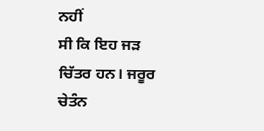ਨਹੀਂ
ਸੀ ਕਿ ਇਹ ਜੜ ਚਿੱਤਰ ਹਨ। ਜਰੂਰ ਚੇਤੰਨ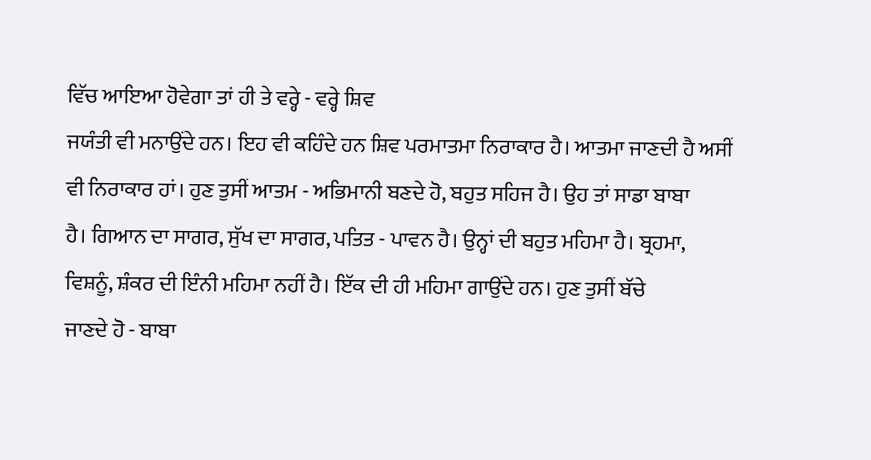ਵਿੱਚ ਆਇਆ ਹੋਵੇਗਾ ਤਾਂ ਹੀ ਤੇ ਵਰ੍ਹੇ - ਵਰ੍ਹੇ ਸ਼ਿਵ
ਜਯੰਤੀ ਵੀ ਮਨਾਉਂਦੇ ਹਨ। ਇਹ ਵੀ ਕਹਿੰਦੇ ਹਨ ਸ਼ਿਵ ਪਰਮਾਤਮਾ ਨਿਰਾਕਾਰ ਹੈ। ਆਤਮਾ ਜਾਣਦੀ ਹੈ ਅਸੀਂ
ਵੀ ਨਿਰਾਕਾਰ ਹਾਂ। ਹੁਣ ਤੁਸੀਂ ਆਤਮ - ਅਭਿਮਾਨੀ ਬਣਦੇ ਹੋ, ਬਹੁਤ ਸਹਿਜ ਹੈ। ਉਹ ਤਾਂ ਸਾਡਾ ਬਾਬਾ
ਹੈ। ਗਿਆਨ ਦਾ ਸਾਗਰ, ਸੁੱਖ ਦਾ ਸਾਗਰ, ਪਤਿਤ - ਪਾਵਨ ਹੈ। ਉਨ੍ਹਾਂ ਦੀ ਬਹੁਤ ਮਹਿਮਾ ਹੈ। ਬ੍ਰਹਮਾ,
ਵਿਸ਼ਨੂੰ, ਸ਼ੰਕਰ ਦੀ ਇੰਨੀ ਮਹਿਮਾ ਨਹੀਂ ਹੈ। ਇੱਕ ਦੀ ਹੀ ਮਹਿਮਾ ਗਾਉਂਦੇ ਹਨ। ਹੁਣ ਤੁਸੀਂ ਬੱਚੇ
ਜਾਣਦੇ ਹੋ - ਬਾਬਾ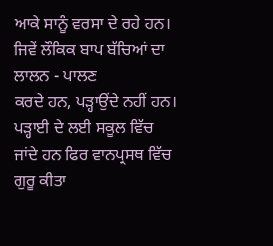ਆਕੇ ਸਾਨੂੰ ਵਰਸਾ ਦੇ ਰਹੇ ਹਨ। ਜਿਵੇਂ ਲੌਕਿਕ ਬਾਪ ਬੱਚਿਆਂ ਦਾ ਲਾਲਨ - ਪਾਲਣ
ਕਰਦੇ ਹਨ, ਪੜ੍ਹਾਉਂਦੇ ਨਹੀਂ ਹਨ। ਪੜ੍ਹਾਈ ਦੇ ਲਈ ਸਕੂਲ ਵਿੱਚ ਜਾਂਦੇ ਹਨ ਫਿਰ ਵਾਨਪ੍ਰਸਥ ਵਿੱਚ
ਗੁਰੂ ਕੀਤਾ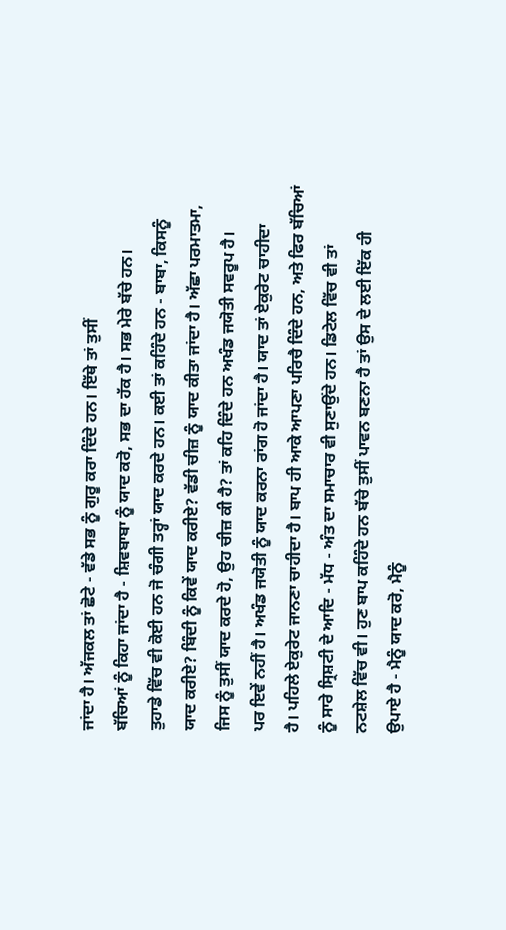ਜਾਂਦਾ ਹੈ। ਅੱਜਕਲ ਤਾਂ ਛੋਟੇ - ਵੱਡੇ ਸਭ ਨੂੰ ਗੁਰੂ ਕਰਾ ਦਿੰਦੇ ਹਨ। ਇੱਥੇ ਤਾਂ ਤੁਸੀਂ
ਬੱਚਿਆਂ ਨੂੰ ਕਿਹਾ ਜਾਂਦਾ ਹੈ - ਸ਼ਿਵਬਾਬਾ ਨੂੰ ਯਾਦ ਕਰੋ, ਸਭ ਦਾ ਹੱਕ ਹੈ। ਸਭ ਮੇਰੇ ਬੱਚੇ ਹਨ।
ਤੁਹਾਡੇ ਵਿੱਚ ਵੀ ਕੋਈ ਹਨ ਜੋ ਚੰਗੀ ਤਰ੍ਹਾਂ ਯਾਦ ਕਰਦੇ ਹਨ। ਕਈ ਤਾਂ ਕਹਿੰਦੇ ਹਨ - ਬਾਬਾ, ਕਿਸਨੂੰ
ਯਾਦ ਕਰੀਏ? ਬਿੰਦੀ ਨੂੰ ਕਿਵੇਂ ਯਾਦ ਕਰੀਏ? ਵੱਡੀ ਚੀਜ਼ ਨੂੰ ਯਾਦ ਕੀਤਾ ਜਾਂਦਾ ਹੈ। ਅੱਛਾ ਪਰਮਾਤਮਾ,
ਜਿਸ ਨੂੰ ਤੁਸੀਂ ਯਾਦ ਕਰਦੇ ਹੋ, ਉਹ ਚੀਜ਼ ਕੀ ਹੈ? ਤਾਂ ਕਹਿ ਦਿੰਦੇ ਹਨ ਅਖੰਡ ਜਯੋਤੀ ਸਵਰੂਪ ਹੈ।
ਪਰ ਇਵੇਂ ਨਹੀਂ ਹੈ। ਅਖੰਡ ਜਯੋਤੀ ਨੂੰ ਯਾਦ ਕਰਨਾ ਰਾਂਗ ਹੋ ਜਾਂਦਾ ਹੈ। ਯਾਦ ਤਾਂ ਏਕੁਰੇਟ ਚਾਹੀਦਾ
ਹੈ। ਪਹਿਲੇ ਏਕੁਰੇਟ ਜਾਨਣਾ ਚਾਹੀਦਾ ਹੈ। ਬਾਪ ਹੀ ਆਕੇ ਆਪਣਾ ਪਰਿਚੈ ਦਿੰਦੇ ਹਨ, ਅਤੇ ਫਿਰ ਬੱਚਿਆਂ
ਨੂੰ ਸਾਰੇ ਸ੍ਰਿਸ਼ਟੀ ਦੇ ਆਦਿ - ਮੱਧ - ਅੰਤ ਦਾ ਸਮਾਚਾਰ ਵੀ ਸੁਣਾਉਂਦੇ ਹਨ। ਡਿਟੇਲ ਵਿੱਚ ਵੀ ਤਾਂ
ਨਟਸ਼ੇਲ ਵਿੱਚ ਵੀ। ਹੁਣ ਬਾਪ ਕਹਿੰਦੇ ਹਨ ਬੱਚੇ ਤੁਸੀਂ ਪਾਵਨ ਬਣਨਾ ਹੈ ਤਾਂ ਉਸ ਦੇ ਲਈ ਇੱਕ ਹੀ
ਉਪਾਏ ਹੈ - ਮੈਨੂੰ ਯਾਦ ਕਰੋ, ਮੈਨੂੰ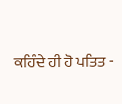ਕਹਿੰਦੇ ਹੀ ਹੋ ਪਤਿਤ -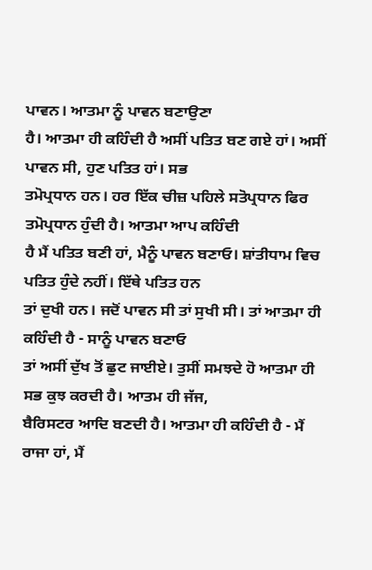ਪਾਵਨ। ਆਤਮਾ ਨੂੰ ਪਾਵਨ ਬਣਾਉਣਾ
ਹੈ। ਆਤਮਾ ਹੀ ਕਹਿੰਦੀ ਹੈ ਅਸੀਂ ਪਤਿਤ ਬਣ ਗਏ ਹਾਂ। ਅਸੀਂ ਪਾਵਨ ਸੀ, ਹੁਣ ਪਤਿਤ ਹਾਂ। ਸਭ
ਤਮੋਪ੍ਰਧਾਨ ਹਨ। ਹਰ ਇੱਕ ਚੀਜ਼ ਪਹਿਲੇ ਸਤੋਪ੍ਰਧਾਨ ਫਿਰ ਤਮੋਪ੍ਰਧਾਨ ਹੁੰਦੀ ਹੈ। ਆਤਮਾ ਆਪ ਕਹਿੰਦੀ
ਹੈ ਮੈਂ ਪਤਿਤ ਬਣੀ ਹਾਂ, ਮੈਨੂੰ ਪਾਵਨ ਬਣਾਓ। ਸ਼ਾਂਤੀਧਾਮ ਵਿਚ ਪਤਿਤ ਹੁੰਦੇ ਨਹੀਂ। ਇੱਥੇ ਪਤਿਤ ਹਨ
ਤਾਂ ਦੁਖੀ ਹਨ। ਜਦੋਂ ਪਾਵਨ ਸੀ ਤਾਂ ਸੁਖੀ ਸੀ। ਤਾਂ ਆਤਮਾ ਹੀ ਕਹਿੰਦੀ ਹੈ - ਸਾਨੂੰ ਪਾਵਨ ਬਣਾਓ
ਤਾਂ ਅਸੀਂ ਦੁੱਖ ਤੋਂ ਛੁਟ ਜਾਈਏ। ਤੁਸੀਂ ਸਮਝਦੇ ਹੋ ਆਤਮਾ ਹੀ ਸਭ ਕੁਝ ਕਰਦੀ ਹੈ। ਆਤਮ ਹੀ ਜੱਜ,
ਬੈਰਿਸਟਰ ਆਦਿ ਬਣਦੀ ਹੈ। ਆਤਮਾ ਹੀ ਕਹਿੰਦੀ ਹੈ - ਮੈਂ ਰਾਜਾ ਹਾਂ, ਮੈਂ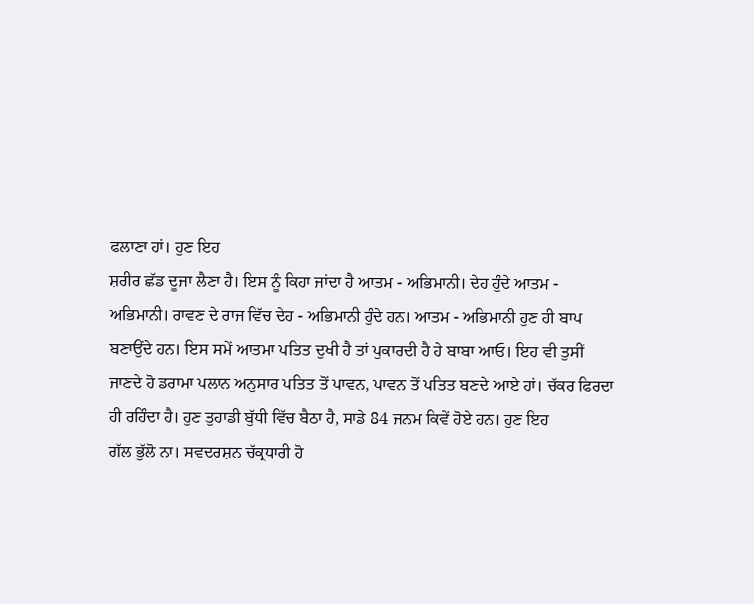ਫਲਾਣਾ ਹਾਂ। ਹੁਣ ਇਹ
ਸ਼ਰੀਰ ਛੱਡ ਦੂਜਾ ਲੈਣਾ ਹੈ। ਇਸ ਨੂੰ ਕਿਹਾ ਜਾਂਦਾ ਹੈ ਆਤਮ - ਅਭਿਮਾਨੀ। ਦੇਹ ਹੁੰਦੇ ਆਤਮ -
ਅਭਿਮਾਨੀ। ਰਾਵਣ ਦੇ ਰਾਜ ਵਿੱਚ ਦੇਹ - ਅਭਿਮਾਨੀ ਹੁੰਦੇ ਹਨ। ਆਤਮ - ਅਭਿਮਾਨੀ ਹੁਣ ਹੀ ਬਾਪ
ਬਣਾਉਂਦੇ ਹਨ। ਇਸ ਸਮੇਂ ਆਤਮਾ ਪਤਿਤ ਦੁਖੀ ਹੈ ਤਾਂ ਪੁਕਾਰਦੀ ਹੈ ਹੇ ਬਾਬਾ ਆਓ। ਇਹ ਵੀ ਤੁਸੀਂ
ਜਾਣਦੇ ਹੋ ਡਰਾਮਾ ਪਲਾਨ ਅਨੁਸਾਰ ਪਤਿਤ ਤੋਂ ਪਾਵਨ, ਪਾਵਨ ਤੋਂ ਪਤਿਤ ਬਣਦੇ ਆਏ ਹਾਂ। ਚੱਕਰ ਫਿਰਦਾ
ਹੀ ਰਹਿੰਦਾ ਹੈ। ਹੁਣ ਤੁਹਾਡੀ ਬੁੱਧੀ ਵਿੱਚ ਬੈਠਾ ਹੈ, ਸਾਡੇ 84 ਜਨਮ ਕਿਵੇਂ ਹੋਏ ਹਨ। ਹੁਣ ਇਹ
ਗੱਲ ਭੁੱਲੋ ਨਾ। ਸਵਦਰਸ਼ਨ ਚੱਕ੍ਰਧਾਰੀ ਹੋ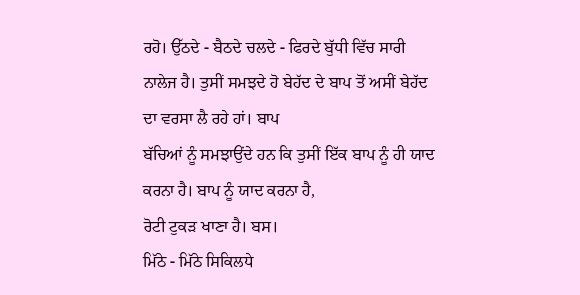ਰਹੋ। ਉੱਠਦੇ - ਬੈਠਦੇ ਚਲਦੇ - ਫਿਰਦੇ ਬੁੱਧੀ ਵਿੱਚ ਸਾਰੀ
ਨਾਲੇਜ ਹੈ। ਤੁਸੀਂ ਸਮਝਦੇ ਹੋ ਬੇਹੱਦ ਦੇ ਬਾਪ ਤੋਂ ਅਸੀਂ ਬੇਹੱਦ ਦਾ ਵਰਸਾ ਲੈ ਰਹੇ ਹਾਂ। ਬਾਪ
ਬੱਚਿਆਂ ਨੂੰ ਸਮਝਾਉਂਦੇ ਹਨ ਕਿ ਤੁਸੀਂ ਇੱਕ ਬਾਪ ਨੂੰ ਹੀ ਯਾਦ ਕਰਨਾ ਹੈ। ਬਾਪ ਨੂੰ ਯਾਦ ਕਰਨਾ ਹੈ,
ਰੋਟੀ ਟੁਕੜ ਖਾਣਾ ਹੈ। ਬਸ।
ਮਿੱਠੇ - ਮਿੱਠੇ ਸਿਕਿਲਧੇ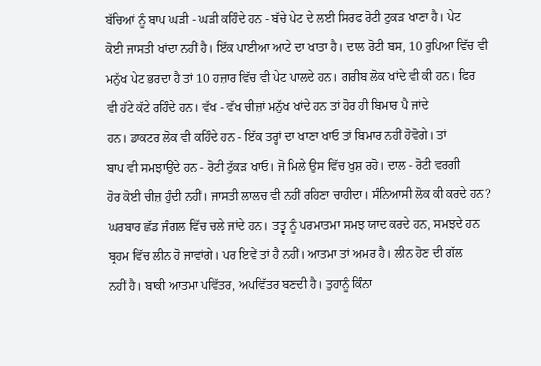ਬੱਚਿਆਂ ਨੂੰ ਬਾਪ ਘੜੀ - ਘੜੀ ਕਹਿੰਦੇ ਹਨ - ਬੱਚੇ ਪੇਟ ਦੇ ਲਈ ਸਿਰਫ ਰੋਟੀ ਟੁਕੜ ਖਾਣਾ ਹੈ। ਪੇਟ
ਕੋਈ ਜਾਸਤੀ ਖਾਂਦਾ ਨਹੀਂ ਹੈ। ਇੱਕ ਪਾਈਆ ਆਟੇ ਦਾ ਖਾਤਾ ਹੈ। ਦਾਲ ਰੋਟੀ ਬਸ, 10 ਰੁਪਿਆ ਵਿੱਚ ਵੀ
ਮਨੁੱਖ ਪੇਟ ਭਰਦਾ ਹੈ ਤਾਂ 10 ਹਜ਼ਾਰ ਵਿੱਚ ਵੀ ਪੇਟ ਪਾਲਦੇ ਹਨ। ਗਰੀਬ ਲੋਕ ਖਾਂਦੇ ਵੀ ਕੀ ਹਨ। ਫਿਰ
ਵੀ ਹੱਟੇ ਕੱਟੇ ਰਹਿੰਦੇ ਹਨ। ਵੱਖ - ਵੱਖ ਚੀਜ਼ਾਂ ਮਨੁੱਖ ਖਾਂਦੇ ਹਨ ਤਾਂ ਹੋਰ ਹੀ ਬਿਮਾਰ ਪੈ ਜਾਂਦੇ
ਹਨ। ਡਾਕਟਰ ਲੋਕ ਵੀ ਕਹਿੰਦੇ ਹਨ - ਇੱਕ ਤਰ੍ਹਾਂ ਦਾ ਖਾਣਾ ਖਾਓ ਤਾਂ ਬਿਮਾਰ ਨਹੀਂ ਹੋਵੋਗੇ। ਤਾਂ
ਬਾਪ ਵੀ ਸਮਝਾਉਂਦੇ ਹਨ - ਰੋਟੀ ਟੁੱਕੜ ਖਾਓ। ਜੋ ਮਿਲੇ ਉਸ ਵਿੱਚ ਖੁਸ਼ ਰਹੋ। ਦਾਲ - ਰੋਟੀ ਵਰਗੀ
ਹੋਰ ਕੋਈ ਚੀਜ਼ ਹੁੰਦੀ ਨਹੀਂ। ਜਾਸਤੀ ਲਾਲਚ ਵੀ ਨਹੀਂ ਰਹਿਣਾ ਚਾਹੀਦਾ। ਸੰਨਿਆਸੀ ਲੋਕ ਕੀ ਕਰਦੇ ਹਨ?
ਘਰਬਾਰ ਛੱਡ ਜੰਗਲ ਵਿੱਚ ਚਲੇ ਜਾਂਦੇ ਹਨ। ਤਤ੍ਵ ਨੂੰ ਪਰਮਾਤਮਾ ਸਮਝ ਯਾਦ ਕਰਦੇ ਹਨ, ਸਮਝਦੇ ਹਨ
ਬ੍ਰਹਮ ਵਿੱਚ ਲੀਨ ਹੋ ਜਾਵਾਂਗੇ। ਪਰ ਇਵੇਂ ਤਾਂ ਹੈ ਨਹੀਂ। ਆਤਮਾ ਤਾਂ ਅਮਰ ਹੈ। ਲੀਨ ਹੋਣ ਦੀ ਗੱਲ
ਨਹੀਂ ਹੈ। ਬਾਕੀ ਆਤਮਾ ਪਵਿੱਤਰ, ਅਪਵਿੱਤਰ ਬਣਦੀ ਹੈ। ਤੁਹਾਨੂੰ ਕਿੰਨਾ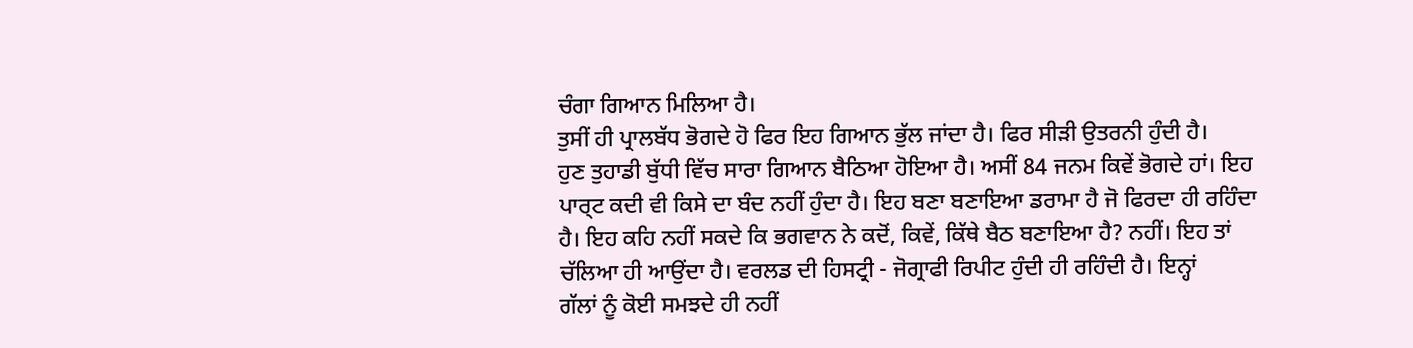ਚੰਗਾ ਗਿਆਨ ਮਿਲਿਆ ਹੈ।
ਤੁਸੀਂ ਹੀ ਪ੍ਰਾਲਬੱਧ ਭੋਗਦੇ ਹੋ ਫਿਰ ਇਹ ਗਿਆਨ ਭੁੱਲ ਜਾਂਦਾ ਹੈ। ਫਿਰ ਸੀੜੀ ਉਤਰਨੀ ਹੁੰਦੀ ਹੈ।
ਹੁਣ ਤੁਹਾਡੀ ਬੁੱਧੀ ਵਿੱਚ ਸਾਰਾ ਗਿਆਨ ਬੈਠਿਆ ਹੋਇਆ ਹੈ। ਅਸੀਂ 84 ਜਨਮ ਕਿਵੇਂ ਭੋਗਦੇ ਹਾਂ। ਇਹ
ਪਾਰ੍ਟ ਕਦੀ ਵੀ ਕਿਸੇ ਦਾ ਬੰਦ ਨਹੀਂ ਹੁੰਦਾ ਹੈ। ਇਹ ਬਣਾ ਬਣਾਇਆ ਡਰਾਮਾ ਹੈ ਜੋ ਫਿਰਦਾ ਹੀ ਰਹਿੰਦਾ
ਹੈ। ਇਹ ਕਹਿ ਨਹੀਂ ਸਕਦੇ ਕਿ ਭਗਵਾਨ ਨੇ ਕਦੋਂ, ਕਿਵੇਂ, ਕਿੱਥੇ ਬੈਠ ਬਣਾਇਆ ਹੈ? ਨਹੀਂ। ਇਹ ਤਾਂ
ਚੱਲਿਆ ਹੀ ਆਉਂਦਾ ਹੈ। ਵਰਲਡ ਦੀ ਹਿਸਟ੍ਰੀ - ਜੋਗ੍ਰਾਫੀ ਰਿਪੀਟ ਹੁੰਦੀ ਹੀ ਰਹਿੰਦੀ ਹੈ। ਇਨ੍ਹਾਂ
ਗੱਲਾਂ ਨੂੰ ਕੋਈ ਸਮਝਦੇ ਹੀ ਨਹੀਂ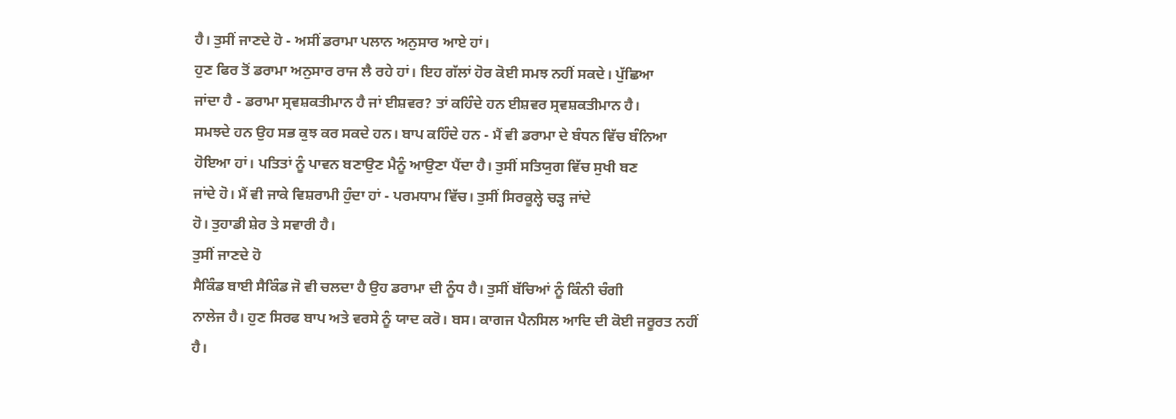ਹੈ। ਤੁਸੀਂ ਜਾਣਦੇ ਹੋ - ਅਸੀਂ ਡਰਾਮਾ ਪਲਾਨ ਅਨੁਸਾਰ ਆਏ ਹਾਂ।
ਹੁਣ ਫਿਰ ਤੋਂ ਡਰਾਮਾ ਅਨੁਸਾਰ ਰਾਜ ਲੈ ਰਹੇ ਹਾਂ। ਇਹ ਗੱਲਾਂ ਹੋਰ ਕੋਈ ਸਮਝ ਨਹੀਂ ਸਕਦੇ। ਪੁੱਛਿਆ
ਜਾਂਦਾ ਹੈ - ਡਰਾਮਾ ਸ੍ਰਵਸ਼ਕਤੀਮਾਨ ਹੈ ਜਾਂ ਈਸ਼ਵਰ? ਤਾਂ ਕਹਿੰਦੇ ਹਨ ਈਸ਼ਵਰ ਸ੍ਰਵਸ਼ਕਤੀਮਾਨ ਹੈ।
ਸਮਝਦੇ ਹਨ ਉਹ ਸਭ ਕੁਝ ਕਰ ਸਕਦੇ ਹਨ। ਬਾਪ ਕਹਿੰਦੇ ਹਨ - ਮੈਂ ਵੀ ਡਰਾਮਾ ਦੇ ਬੰਧਨ ਵਿੱਚ ਬੰਨਿਆ
ਹੋਇਆ ਹਾਂ। ਪਤਿਤਾਂ ਨੂੰ ਪਾਵਨ ਬਣਾਉਣ ਮੈਨੂੰ ਆਉਣਾ ਪੈਂਦਾ ਹੈ। ਤੁਸੀਂ ਸਤਿਯੁਗ ਵਿੱਚ ਸੁਖੀ ਬਣ
ਜਾਂਦੇ ਹੋ। ਮੈਂ ਵੀ ਜਾਕੇ ਵਿਸ਼ਰਾਮੀ ਹੁੰਦਾ ਹਾਂ - ਪਰਮਧਾਮ ਵਿੱਚ। ਤੁਸੀਂ ਸਿਰਕੂਲ੍ਹੇ ਚੜ੍ਹ ਜਾਂਦੇ
ਹੋ। ਤੁਹਾਡੀ ਸ਼ੇਰ ਤੇ ਸਵਾਰੀ ਹੈ।
ਤੁਸੀਂ ਜਾਣਦੇ ਹੋ
ਸੈਕਿੰਡ ਬਾਈ ਸੈਕਿੰਡ ਜੋ ਵੀ ਚਲਦਾ ਹੈ ਉਹ ਡਰਾਮਾ ਦੀ ਨੂੰਧ ਹੈ। ਤੁਸੀਂ ਬੱਚਿਆਂ ਨੂੰ ਕਿੰਨੀ ਚੰਗੀ
ਨਾਲੇਜ ਹੈ। ਹੁਣ ਸਿਰਫ ਬਾਪ ਅਤੇ ਵਰਸੇ ਨੂੰ ਯਾਦ ਕਰੋ। ਬਸ। ਕਾਗਜ ਪੈਨਸਿਲ ਆਦਿ ਦੀ ਕੋਈ ਜਰੂਰਤ ਨਹੀਂ
ਹੈ।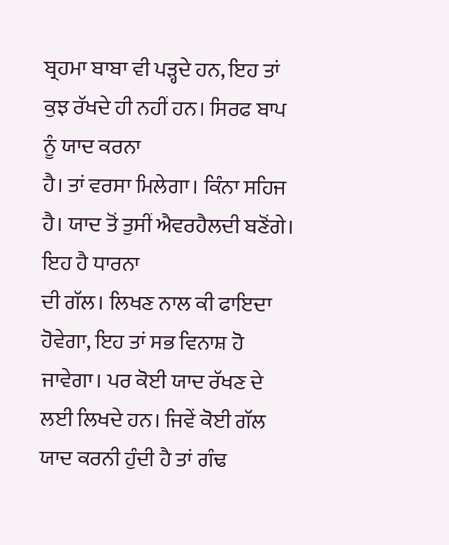ਬ੍ਰਹਮਾ ਬਾਬਾ ਵੀ ਪੜ੍ਹਦੇ ਹਨ, ਇਹ ਤਾਂ ਕੁਝ ਰੱਖਦੇ ਹੀ ਨਹੀਂ ਹਨ। ਸਿਰਫ ਬਾਪ ਨੂੰ ਯਾਦ ਕਰਨਾ
ਹੈ। ਤਾਂ ਵਰਸਾ ਮਿਲੇਗਾ। ਕਿੰਨਾ ਸਹਿਜ ਹੈ। ਯਾਦ ਤੋਂ ਤੁਸੀਂ ਐਵਰਹੈਲਦੀ ਬਣੋਂਗੇ। ਇਹ ਹੈ ਧਾਰਨਾ
ਦੀ ਗੱਲ। ਲਿਖਣ ਨਾਲ ਕੀ ਫਾਇਦਾ ਹੋਵੇਗਾ, ਇਹ ਤਾਂ ਸਭ ਵਿਨਾਸ਼ ਹੋ ਜਾਵੇਗਾ। ਪਰ ਕੋਈ ਯਾਦ ਰੱਖਣ ਦੇ
ਲਈ ਲਿਖਦੇ ਹਨ। ਜਿਵੇਂ ਕੋਈ ਗੱਲ ਯਾਦ ਕਰਨੀ ਹੁੰਦੀ ਹੈ ਤਾਂ ਗੰਢ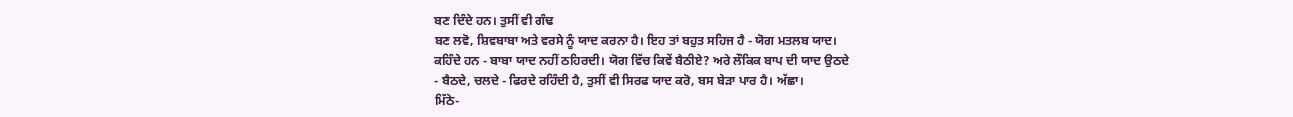ਬਣ ਦਿੰਦੇ ਹਨ। ਤੁਸੀਂ ਵੀ ਗੰਢ
ਬਣ ਲਵੋ, ਸ਼ਿਵਬਾਬਾ ਅਤੇ ਵਰਸੇ ਨੂੰ ਯਾਦ ਕਰਨਾ ਹੈ। ਇਹ ਤਾਂ ਬਹੁਤ ਸਹਿਜ ਹੈ - ਯੋਗ ਮਤਲਬ ਯਾਦ।
ਕਹਿੰਦੇ ਹਨ - ਬਾਬਾ ਯਾਦ ਨਹੀਂ ਠਹਿਰਦੀ। ਯੋਗ ਵਿੱਚ ਕਿਵੇਂ ਬੈਠੀਏ? ਅਰੇ ਲੌਕਿਕ ਬਾਪ ਦੀ ਯਾਦ ਉਠਦੇ
- ਬੈਠਦੇ, ਚਲਦੇ - ਫਿਰਦੇ ਰਹਿੰਦੀ ਹੈ, ਤੁਸੀਂ ਵੀ ਸਿਰਫ ਯਾਦ ਕਰੋ, ਬਸ ਬੇੜਾ ਪਾਰ ਹੈ। ਅੱਛਾ।
ਮਿੱਠੇ-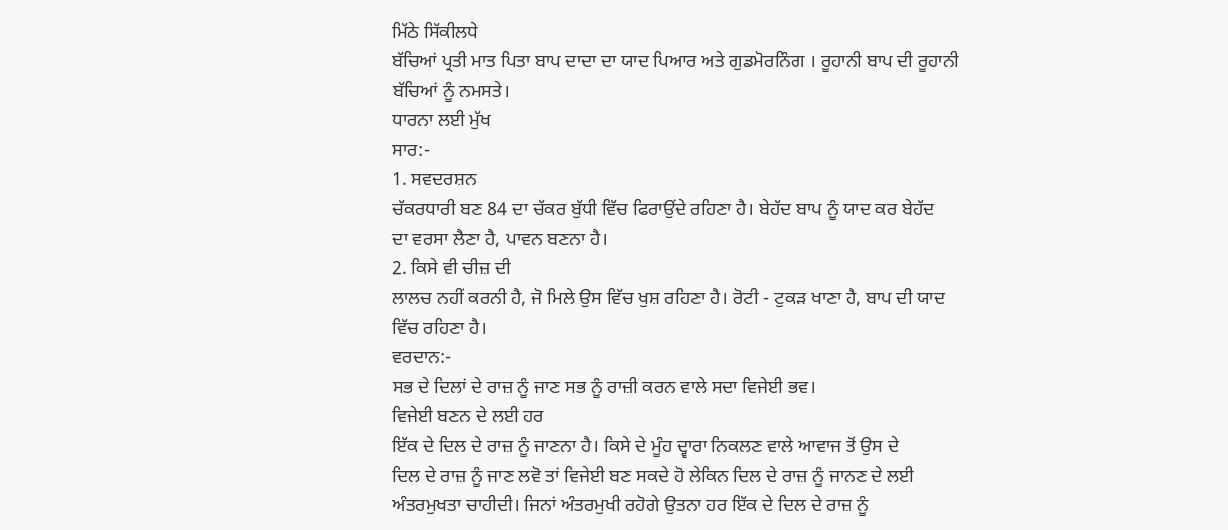ਮਿੱਠੇ ਸਿੱਕੀਲਧੇ
ਬੱਚਿਆਂ ਪ੍ਰਤੀ ਮਾਤ ਪਿਤਾ ਬਾਪ ਦਾਦਾ ਦਾ ਯਾਦ ਪਿਆਰ ਅਤੇ ਗੁਡਮੋਰਨਿੰਗ । ਰੂਹਾਨੀ ਬਾਪ ਦੀ ਰੂਹਾਨੀ
ਬੱਚਿਆਂ ਨੂੰ ਨਮਸਤੇ।
ਧਾਰਨਾ ਲਈ ਮੁੱਖ
ਸਾਰ:-
1. ਸਵਦਰਸ਼ਨ
ਚੱਕਰਧਾਰੀ ਬਣ 84 ਦਾ ਚੱਕਰ ਬੁੱਧੀ ਵਿੱਚ ਫਿਰਾਉਂਦੇ ਰਹਿਣਾ ਹੈ। ਬੇਹੱਦ ਬਾਪ ਨੂੰ ਯਾਦ ਕਰ ਬੇਹੱਦ
ਦਾ ਵਰਸਾ ਲੈਣਾ ਹੈ, ਪਾਵਨ ਬਣਨਾ ਹੈ।
2. ਕਿਸੇ ਵੀ ਚੀਜ਼ ਦੀ
ਲਾਲਚ ਨਹੀਂ ਕਰਨੀ ਹੈ, ਜੋ ਮਿਲੇ ਉਸ ਵਿੱਚ ਖੁਸ਼ ਰਹਿਣਾ ਹੈ। ਰੋਟੀ - ਟੁਕੜ ਖਾਣਾ ਹੈ, ਬਾਪ ਦੀ ਯਾਦ
ਵਿੱਚ ਰਹਿਣਾ ਹੈ।
ਵਰਦਾਨ:-
ਸਭ ਦੇ ਦਿਲਾਂ ਦੇ ਰਾਜ਼ ਨੂੰ ਜਾਣ ਸਭ ਨੂੰ ਰਾਜ਼ੀ ਕਰਨ ਵਾਲੇ ਸਦਾ ਵਿਜੇਈ ਭਵ।
ਵਿਜੇਈ ਬਣਨ ਦੇ ਲਈ ਹਰ
ਇੱਕ ਦੇ ਦਿਲ ਦੇ ਰਾਜ਼ ਨੂੰ ਜਾਣਨਾ ਹੈ। ਕਿਸੇ ਦੇ ਮੂੰਹ ਦ੍ਵਾਰਾ ਨਿਕਲਣ ਵਾਲੇ ਆਵਾਜ ਤੋਂ ਉਸ ਦੇ
ਦਿਲ ਦੇ ਰਾਜ਼ ਨੂੰ ਜਾਣ ਲਵੋ ਤਾਂ ਵਿਜੇਈ ਬਣ ਸਕਦੇ ਹੋ ਲੇਕਿਨ ਦਿਲ ਦੇ ਰਾਜ਼ ਨੂੰ ਜਾਨਣ ਦੇ ਲਈ
ਅੰਤਰਮੁਖਤਾ ਚਾਹੀਦੀ। ਜਿਨਾਂ ਅੰਤਰਮੁਖੀ ਰਹੋਗੇ ਉਤਨਾ ਹਰ ਇੱਕ ਦੇ ਦਿਲ ਦੇ ਰਾਜ਼ ਨੂੰ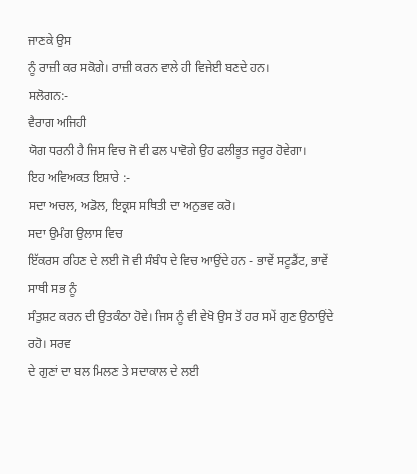ਜਾਣਕੇ ਉਸ
ਨੂੰ ਰਾਜ਼ੀ ਕਰ ਸਕੋਗੇ। ਰਾਜ਼ੀ ਕਰਨ ਵਾਲੇ ਹੀ ਵਿਜੇਈ ਬਣਦੇ ਹਨ।
ਸਲੋਗਨ:-
ਵੈਰਾਗ ਅਜਿਹੀ
ਯੋਗ ਧਰਨੀ ਹੈ ਜਿਸ ਵਿਚ ਜੋ ਵੀ ਫਲ ਪਾਵੋਗੇ ਉਹ ਫਲੀਭੂਤ ਜਰੂਰ ਹੋਵੇਗਾ।
ਇਹ ਅਵਿਅਕਤ ਇਸ਼ਾਰੇ :-
ਸਦਾ ਅਚਲ, ਅਡੋਲ, ਇਕ੍ਰਸ ਸਥਿਤੀ ਦਾ ਅਨੁਭਵ ਕਰੋ।
ਸਦਾ ਉਮੰਗ ਉਲਾਸ ਵਿਚ
ਇੱਕਰਸ ਰਹਿਣ ਦੇ ਲਈ ਜੋ ਵੀ ਸੰਬੰਧ ਦੇ ਵਿਚ ਆਉਂਦੇ ਹਨ - ਭਾਵੇਂ ਸਟੂਡੈਂਟ, ਭਾਵੇਂ ਸਾਥੀ ਸਭ ਨੂੰ
ਸੰਤੁਸ਼ਟ ਕਰਨ ਦੀ ਉਤਕੰਠਾ ਹੋਵੇ। ਜਿਸ ਨੂੰ ਵੀ ਵੇਖੋ ਉਸ ਤੋਂ ਹਰ ਸਮੇਂ ਗੁਣ ਉਠਾਉਂਦੇ ਰਹੋ। ਸਰਵ
ਦੇ ਗੁਣਾਂ ਦਾ ਬਲ ਮਿਲਣ ਤੇ ਸਦਾਕਾਲ ਦੇ ਲਈ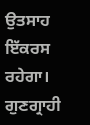ਉਤਸਾਹ ਇੱਕਰਸ ਰਹੇਗਾ। ਗੁਣਗ੍ਰਾਹੀ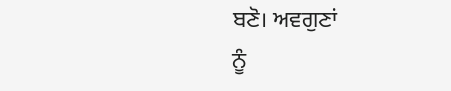ਬਣੋ। ਅਵਗੁਣਾਂ
ਨੂੰ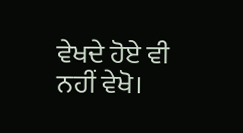ਵੇਖਦੇ ਹੋਏ ਵੀ ਨਹੀਂ ਵੇਖੋ।